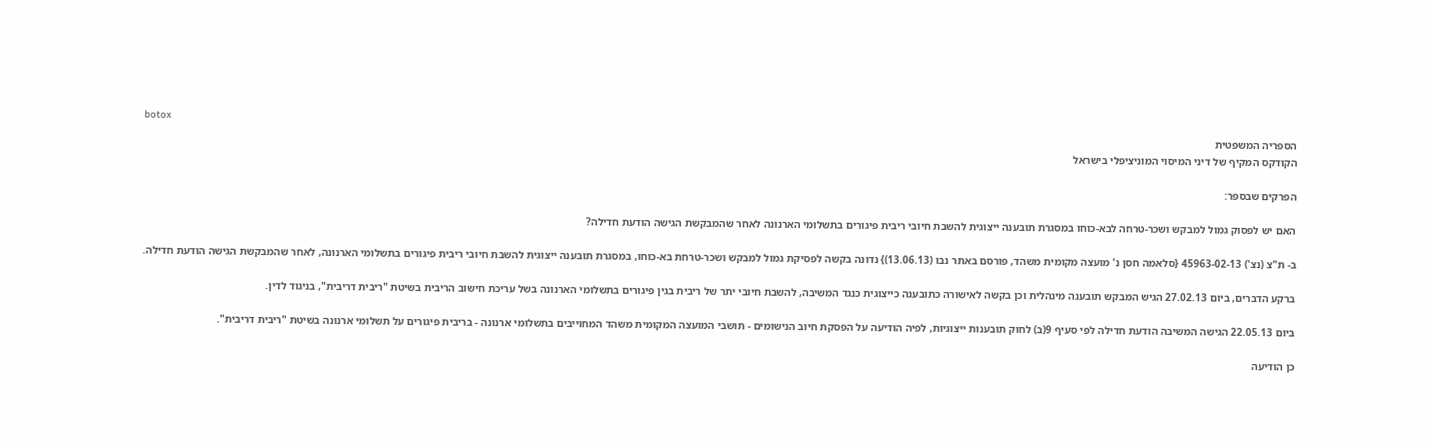botox
הספריה המשפטית
הקודקס המקיף של דיני המיסוי המוניציפלי בישראל

הפרקים שבספר:

האם יש לפסוק גמול למבקש ושכר-טרחה לבא-כוחו במסגרת תובענה ייצוגית להשבת חיובי ריבית פיגורים בתשלומי הארנונה לאחר שהמבקשת הגישה הודעת חדילה?

ב- ת"צ (נצ') 45963-02-13 {סלאמה חסן נ' מועצה מקומית משהד, פורסם באתר נבו (13.06.13)} נדונה בקשה לפסיקת גמול למבקש ושכר-טרחת בא-כוחו, במסגרת תובענה ייצוגית להשבת חיובי ריבית פיגורים בתשלומי הארנונה, לאחר שהמבקשת הגישה הודעת חדילה.

ברקע הדברים, ביום 27.02.13 הגיש המבקש תובענה מינהלית וכן בקשה לאישורה כתובענה כייצוגית כנגד המשיבה, להשבת חיובי יתר של ריבית בגין פיגורים בתשלומי הארנונה בשל עריכת חישוב הריבית בשיטת "ריבית דריבית", בניגוד לדין.

ביום 22.05.13 הגישה המשיבה הודעת חדילה לפי סעיף 9(ב) לחוק תובענות ייצוגיות, לפיה הודיעה על הפסקת חיוב הנישומים - תושבי המועצה המקומית משהד המחוייבים בתשלומי ארנונה - בריבית פיגורים על תשלומי ארנונה בשיטת "ריבית דריבית".

כן הודיעה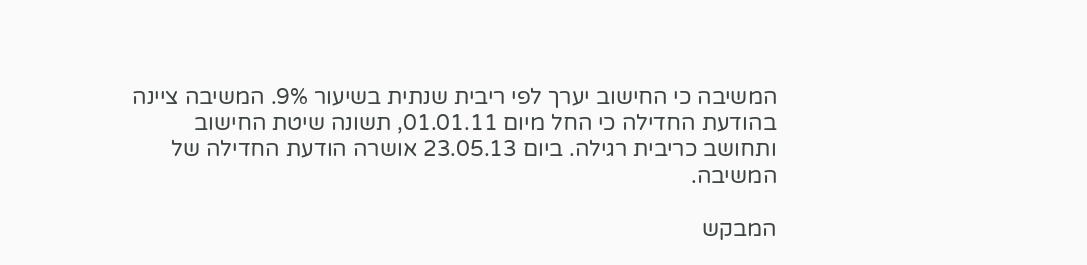המשיבה כי החישוב יערך לפי ריבית שנתית בשיעור 9%. המשיבה ציינה בהודעת החדילה כי החל מיום 01.01.11, תשונה שיטת החישוב ותחושב כריבית רגילה. ביום 23.05.13 אושרה הודעת החדילה של המשיבה.

המבקש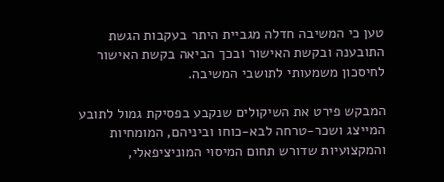טען כי המשיבה חדלה מגביית היתר בעקבות הגשת התובענה ובקשת האישור ובכך הביאה בקשת האישור לחיסכון משמעותי לתושבי המשיבה.

המבקש פירט את השיקולים שנקבע בפסיקת גמול לתובע המייצג ושכר-טרחה לבא-כוחו וביניהם, המומחיות והמקצועיות שדורש תחום המיסוי המוניציפאלי,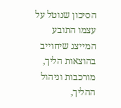הסיכון שנוטל על עצמו התובע המייצג שיחוייב בהוצאות הליך, מורכבות וניהול ההליך,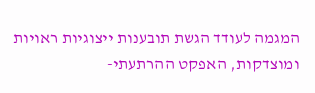המגמה לעודד הגשת תובענות ייצוגיות ראויות ומוצדקות, האפקט ההרתעתי-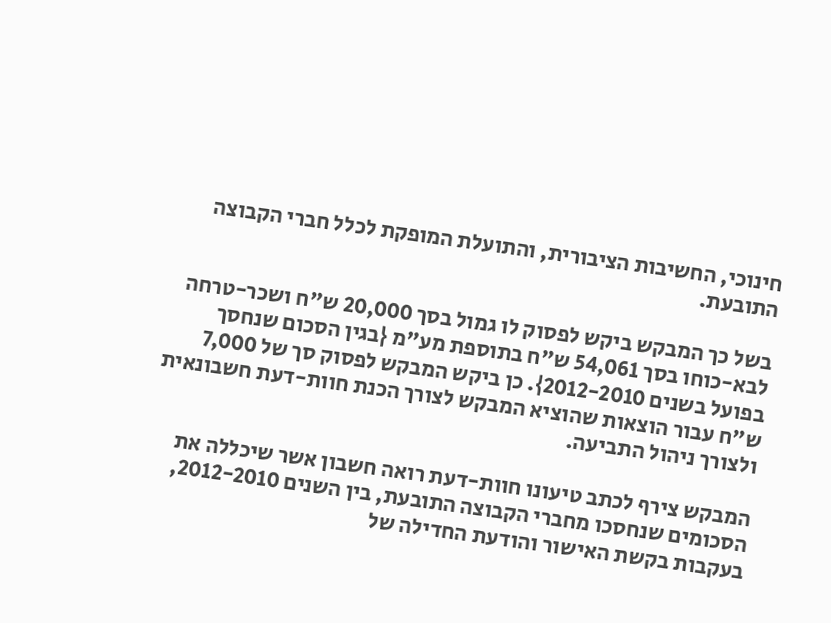חינוכי, החשיבות הציבורית, והתועלת המופקת לכלל חברי הקבוצה התובעת.

בשל כך המבקש ביקש לפסוק לו גמול בסך 20,000 ש"ח ושכר-טרחה לבא-כוחו בסך 54,061 ש"ח בתוספת מע"מ {בגין הסכום שנחסך בפועל בשנים 2012-2010}. כן ביקש המבקש לפסוק סך של 7,000 ש"ח עבור הוצאות שהוציא המבקש לצורך הכנת חוות-דעת חשבונאית ולצורך ניהול התביעה.

המבקש צירף לכתב טיעונו חוות-דעת רואה חשבון אשר שיכללה את הסכומים שנחסכו מחברי הקבוצה התובעת, בין השנים 2012-2010, בעקבות בקשת האישור והודעת החדילה של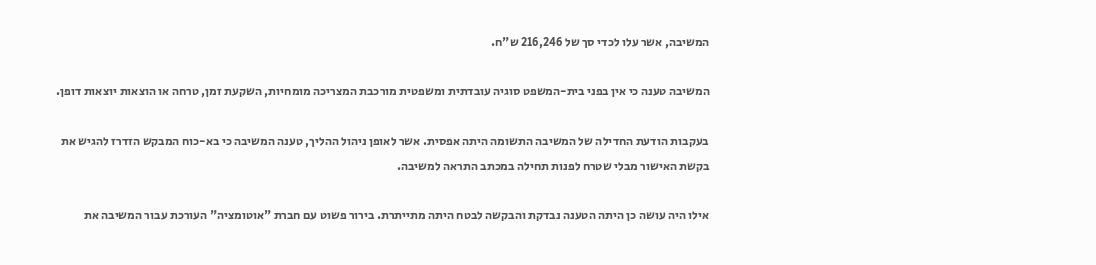המשיבה, אשר עלו לכדי סך של 216,246 ש"ח.

המשיבה טענה כי אין בפני בית-המשפט סוגיה עובדתית ומשפטית מורכבת המצריכה מומחיות, השקעת זמן, טרחה או הוצאות יוצאות דופן.

בעקבות הודעת החדילה של המשיבה התשומה היתה אפסית. אשר לאופן ניהול ההליך, טענה המשיבה כי בא-כוח המבקש הזדרז להגיש את בקשת האישור מבלי שטרח לפנות תחילה במכתב התראה למשיבה.

אילו היה עושה כן היתה הטענה נבדקת והבקשה לבטח היתה מתייתרת. בירור פשוט עם חברת "אוטומציה" העורכת עבור המשיבה את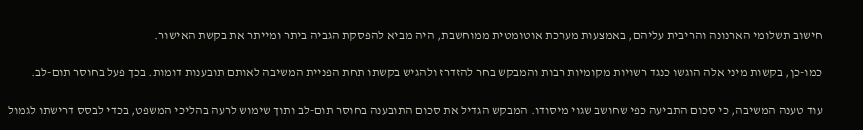חישוב תשלומי הארנונה והריבית עליהם, באמצעות מערכת אוטומטית ממוחשבת, היה מביא להפסקת הגביה ביתר ומייתר את בקשת האישור.

כמו-כן, בקשות מיני אלה הוגשו כנגד רשויות מקומיות רבות והמבקש בחר להזדרז ולהגיש בקשתו תחת הפניית המשיבה לאותם תובענות דומות. בכך פעל בחוסר תום-לב.

עוד טענה המשיבה, כי סכום התביעה כפי שחושב שגוי מיסודו. המבקש הגדיל את סכום התובענה בחוסר תום-לב ותוך שימוש לרעה בהליכי המשפט, בכדי לבסס דרישתו לגמול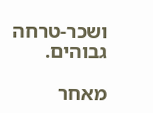ושכר-טרחה גבוהים.

מאחר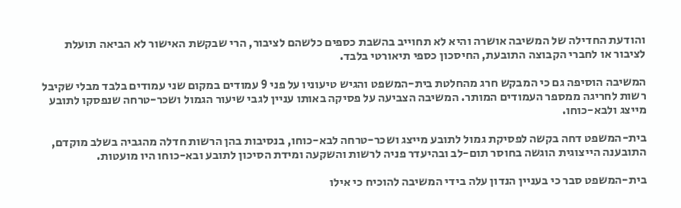והודעת החדילה של המשיבה אושרה והיא לא תחוייב בהשבת כספים כלשהם לציבור, הרי שבקשת האישור לא הביאה תועלת לציבור או לחברי הקבוצה התובעת, החיסכון כספי תיאורטי בלבד.

המשיבה הוסיפה גם כי המבקש חרג מהחלטת בית-המשפט והגיש טיעוניו על פני 9 עמודים במקום שני עמודים בלבד מבלי שקיבל רשות לחריגה ממספר העמודים המותר. המשיבה הצביעה על פסיקה באותו עניין לגבי שיעור הגמול ושכר-טרחה שנפסקו לתובע מייצג ולבא-כוחו.

בית-המשפט דחה בקשה לפסיקת גמול לתובע מייצג ושכר-טרחה לבא-כוחו, בנסיבות בהן הרשות חדלה מהגביה בשלב מוקדם, התובענה הייצוגית הוגשה בחוסר תום-לב ובהיעדר פניה לרשות והשקעה ומידת הסיכון לתובע ובא-כוחו היו מועטות.

בית-המשפט סבר כי בעניין הנדון עלה בידי המשיבה להוכיח כי אילו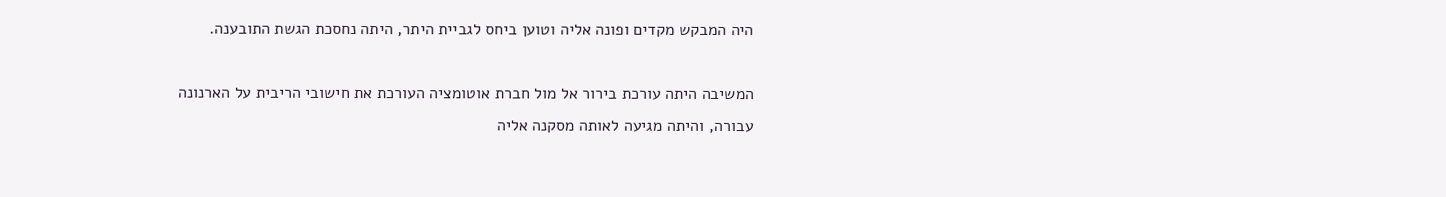היה המבקש מקדים ופונה אליה וטוען ביחס לגביית היתר, היתה נחסכת הגשת התובענה.

המשיבה היתה עורכת בירור אל מול חברת אוטומציה העורכת את חישובי הריבית על הארנונה עבורה, והיתה מגיעה לאותה מסקנה אליה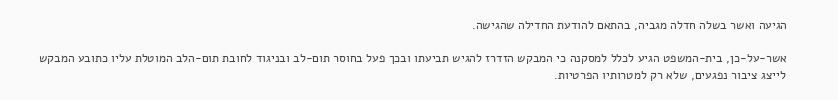הגיעה ואשר בשלה חדלה מגביה, בהתאם להודעת החדילה שהגישה.

אשר-על-כן, בית-המשפט הגיע לכלל למסקנה כי המבקש הזדרז להגיש תביעתו ובכך פעל בחוסר תום-לב ובניגוד לחובת תום-הלב המוטלת עליו כתובע המבקש לייצג ציבור נפגעים, שלא רק למטרותיו הפרטיות.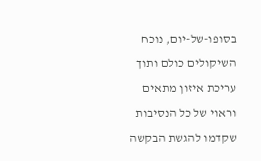בסופו-של-יום, נוכח השיקולים כולם ותוך עריכת איזון מתאים וראוי של כל הנסיבות שקדמו להגשת הבקשה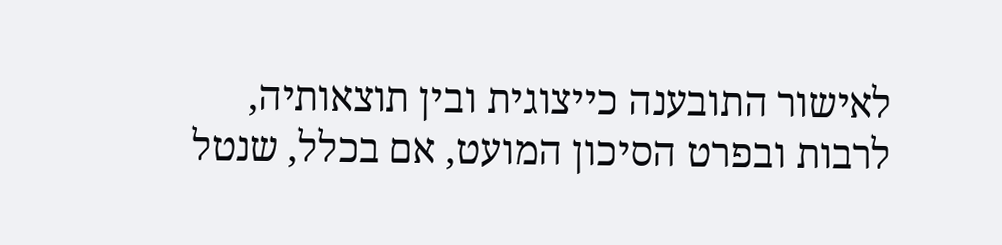לאישור התובענה כייצוגית ובין תוצאותיה, לרבות ובפרט הסיכון המועט, אם בכלל, שנטל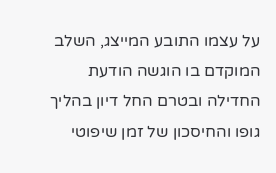על עצמו התובע המייצג, השלב המוקדם בו הוגשה הודעת החדילה ובטרם החל דיון בהליך גופו והחיסכון של זמן שיפוטי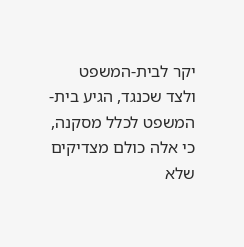יקר לבית-המשפט ולצד שכנגד, הגיע בית-המשפט לכלל מסקנה, כי אלה כולם מצדיקים שלא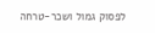לפסוק גמול ושכר-טרחה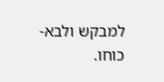למבקש ולבא-כוחו.